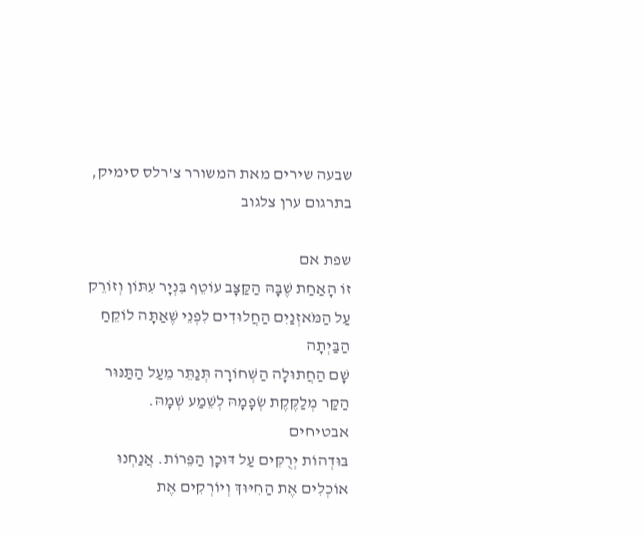שבעה שירים מאת המשורר צ'רלס סימיק, בתרגום ערן צלגוב

שפת אם
זוֹ הָאַחַת שֶׁבָּהּ הַקַּצָּב עוֹטֵף בִּנְיָר עִתּוֹן וְזוֹרֵק עַל הַמֹּאזְנַיִם הַחֲלוּדִים לִפְנֵי שֶׁאַתָּה לוֹקֵחַ הַבַּיְתָה
שָׁם הַחֲתוּלָה הַשְּׁחוֹרָה תְּנַתֵּר מֵעַל הַתַּנּוּר הַקַּר מְלַקֶּקֶת שְׂפָמָהּ לְשֵׁמַע שְׁמָהּ.
אבטיחים
בּוּדְהוֹת יְרֻקִּים עַל דּוּכָן הַפֵּרוֹת. אֲנַחְנוּ אוֹכְלִים אֶת הַחִיּוּךְ וְיוֹרְקִים אֶת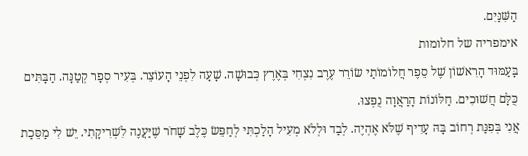הַשִּׁנַּיִם.
אימפריה של חלומות
בָּעַמּוּד הָרִאשׁוֹן שֶׁל סֵפֶר חֲלוֹמוֹתַי שׂוֹרֵר עֶרֶב נִצְחִי בְּאֶרֶץ כְּבוּשָׁה. שָׁעָה לִפְנֵי הָעוֹצֵר. בְּעִיר סְפָר קְטַנָּה. הַבָּתִּים כֻּלָּם חֲשׁוּכִים. חַלּוֹנוֹת הָרַאֲוָה נֻפְּצוּ.
אֲנִי בְּפִנַּת רְחוֹב בָּהּ עָדִיף שֶׁלֹּא אֶהְיֶה. לְבַד וּלְלֹא מְעִיל הָלַכְתִּי לְחַפֵּשׂ כֶּלֶב שָׁחֹר שֶׁיַּעֲנֶה לִשְׁרִיקָתִי. יֵשׁ לִי מַסֵּכַת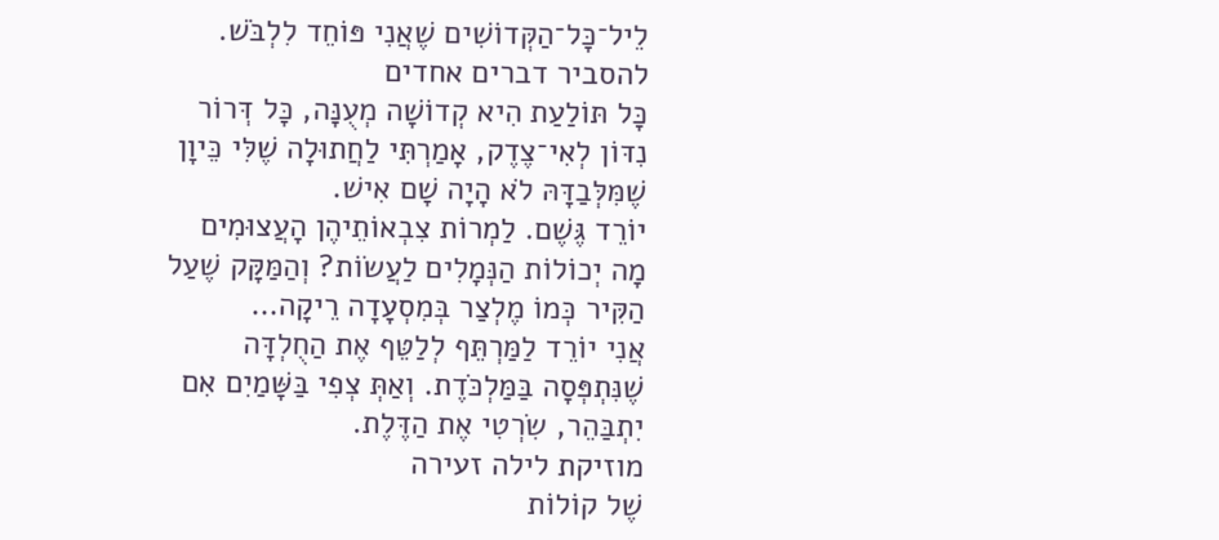לֵיל־כָּל־הַקְּדוֹשִׁים שֶׁאֲנִי פּוֹחֵד לִלְבֹּשׁ.
להסביר דברים אחדים
כָּל תּוֹלַעַת הִיא קְדוֹשָׁה מְעֻנָּה, כָּל דְּרוֹר נִדּוֹן לְאִי־צֶדֶק, אָמַרְתִּי לַחֲתוּלָה שֶׁלִּי כֵּיוָן שֶׁמִּלְּבַדָּהּ לֹא הָיָה שָׁם אִישׁ.
יוֹרֵד גֶּשֶׁם. לַמְרוֹת צִבְאוֹתֵיהֶן הָעֲצוּמִים מָה יְכוֹלוֹת הַנְּמָלִים לַעֲשׂוֹת? וְהַמַּקָּק שֶׁעַל הַקִּיר כְּמוֹ מֶלְצַר בְּמִסְעָדָה רֵיקָה…
אֲנִי יוֹרֵד לַמַּרְתֵּף לְלַטֵּף אֶת הַחֻלְדָּה שֶׁנִּתְפְּסָה בַּמַּלְכֹּדֶת. וְאַתְּ צְפִי בַּשָּׁמַיִם אִם יִתְבַּהֵר, שִׂרְטִי אֶת הַדֶּלֶת.
מוזיקת לילה זעירה
שֶׁל קוֹלוֹת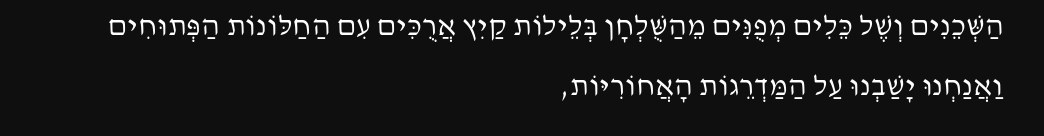הַשְּׁכֵנִים וְשֶׁל כֵּלִים מְפֻנִּים מֵהַשֻּׁלְחָן בְּלֵילוֹת קַיִץ אֲרֻכִּים עִם הַחַלּוֹנוֹת הַפְּתוּחִים וַאֲנַחְנוּ יָשַׁבְנוּ עַל הַמַּדְרֵגוֹת הָאֲחוֹרִיּוֹת,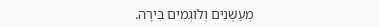מְעַשְּׁנִים וְלוֹגְמִים בִּירָה.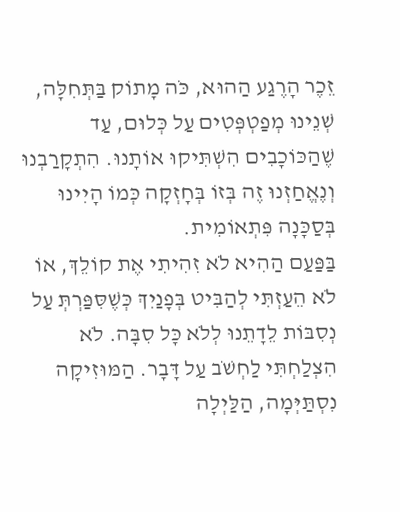זֵכֶר הָרֶגַע הַהוּא, כֹּה מָתוֹק בַּתְּחִלָּה, שְׁנֵינוּ מְפַטְפְּטִים עַל כְּלוּם, עַד שֶׁהַכּוֹכָבִים הִשְׁתִּיקוּ אוֹתָנוּ. הִתְקָרַבְנוּ וְנֶאֱחַזְנוּ זֶה בְּזוֹ בְּחָזְקָה כְּמוֹ הָיִינוּ בְּסַכָּנָה פִּתְאוֹמִית.
בַּפַּעַם הַהִיא לֹא זִהִיתִי אֶת קוֹלֵךְ, אוֹ לֹא הֵעַזְתִּי לְהַבִּיט בְּפָנַיִךְ כְּשֶׁסִּפַּרְתְּ עַל נְסִבּוֹת לֵדָתֵנוּ לְלֹא כָּל סִבָּה. לֹא הִצְלַחְתִּי לַחְשֹׁב עַל דָּבָר. הַמּוּזִיקָה נִסְתַּיְּמָה, הַלַּיְלָה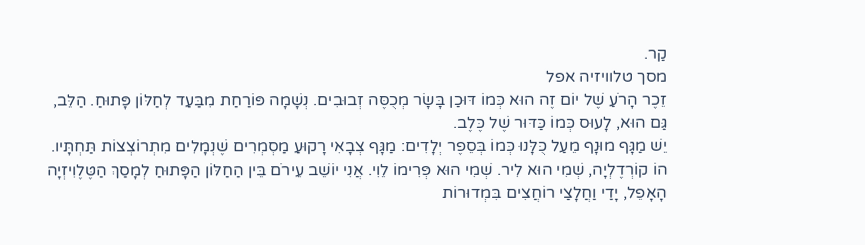קַר.
מסך טלוויזיה אפל
זֵכֶר הָרֹעַ שֶׁל יוֹם זֶה הוּא כְּמוֹ דּוּכַן בָּשָׂר מְכֻסֶּה זְבוּבִים. נְשָׁמָה פּוֹרַחַת מִבַּעַד לְחַלּוֹן פָּתוּחַ. הַלֵּב, גַּם הוּא, לָעוּס כְּמוֹ כַּדּוּר שֶׁל כֶּלֶב.
יֵשׁ מַגָּף מוּנָף מֵעַל כֻּלָּנוּ כְּמוֹ בְּסֵפֶר יְלָדִים: מַגָּף צְבָאִי רָקוּעַ מַסְמְרִים שֶׁנְמָלִים מִתְרוֹצְצוֹת תַּחְתָּיו.
הוֹ קוֹרְדֶלְיָה, שְׁמִי הוּא לִיר. שְׁמִי הוּא פְּרִימוֹ לֵוִי. אֲנִי יוֹשֵׁב עֵירֹם בֵּין הַחַלּוֹן הַפָּתוּחַ לְמָסַךְ הַטֶּלֶוִיזְיָה הָאָפֵל, יָדַי וַחֲלָצַי רוֹחֲצִים בִּמְדוּרוֹת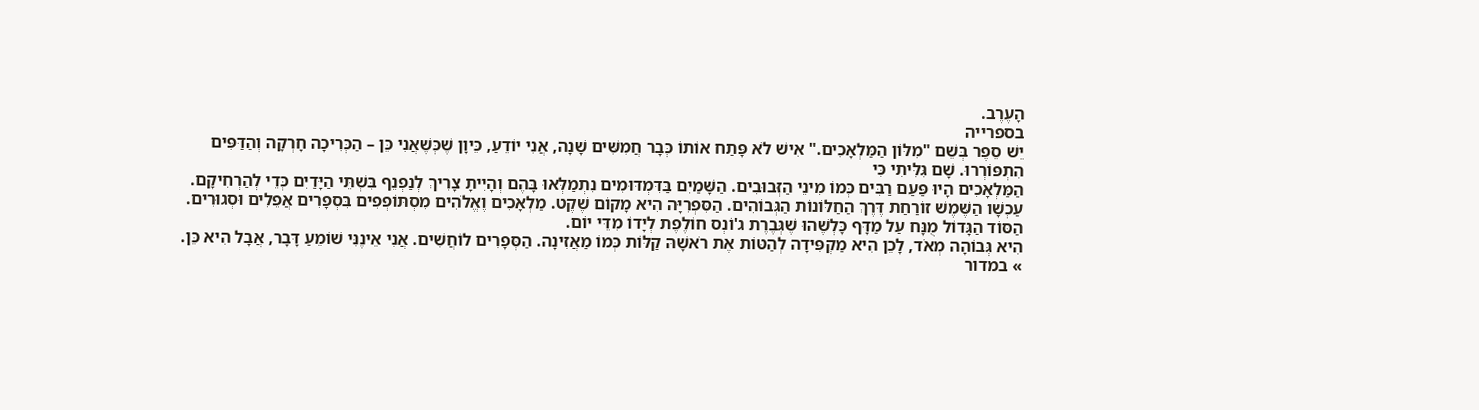הָעֶרֶב.
בספרייה
יֵשׁ סֵפֶר בְּשֵׁם "מִלּוֹן הַמַּלְאָכִים." אִישׁ לֹא פָּתַח אוֹתוֹ כְּבָר חֲמִשִּׁים שָׁנָה, אֲנִי יוֹדֵעַ, כֵּיוָן שֶׁכְּשֶׁאֲנִי כֵּן – הַכְּרִיכָה חָרְקָה וְהַדַּפִּים הִתְפּוֹרְרוּ. שָׁם גִּלִּיתִי כִּי
הַמַּלְאָכִים הָיוּ פַּעַם רַבִּים כְּמוֹ מִינֵי הַזְּבוּבִים. הַשָּׁמַיִם בַּדִּמְדּוּמִים נִתְמַלְּאוּ בָּהֶם וְהָיִיתָ צָרִיךְ לְנַפְנֵף בִּשְׁתֵּי הַיָּדַיִם כְּדֵי לְהַרְחִיקָם.
עַכְשָׁו הַשֶּׁמֶשׁ זוֹרַחַת דֶּרֶךְ הַחַלּוֹנוֹת הַגְּבוֹהִים. הַסִּפְרִיָּה הִיא מָקוֹם שֶׁקֶט. מַלְאָכִים וֶאֱלֹהִים מִסְתּוֹפְפִים בִּסְפָרִים אֲפֵלִים וּסְגוּרִים. הַסּוֹד הַגָּדוֹל מֻנָּח עַל מַדָּף כָּלְשֶׁהוּ שֶׁגְּבֶרֶת ג'וֹנְס חוֹלֶפֶת לְיָדוֹ מִדֵּי יוֹם.
הִיא גְּבוֹהָה מְאֹד, לָכֵן הִיא מַקְפִּידָה לְהַטּוֹת אֶת רֹאשָׁהּ קַלּוֹת כְּמוֹ מַאֲזִינָה. הַסְּפָרִים לוֹחֲשִׁים. אֲנִי אֵינֶנִּי שׁוֹמֵעַ דָּבָר, אֲבָל הִיא כֵּן.
» במדור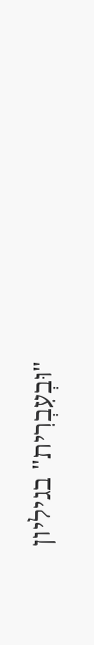"וּבְעִבְרִית" בגיליון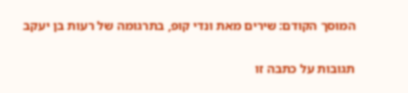המוסך הקודם: שירים מאת ונדי קופ, בתרגומה של רעות בן יעקב

תגובות על כתבה זו